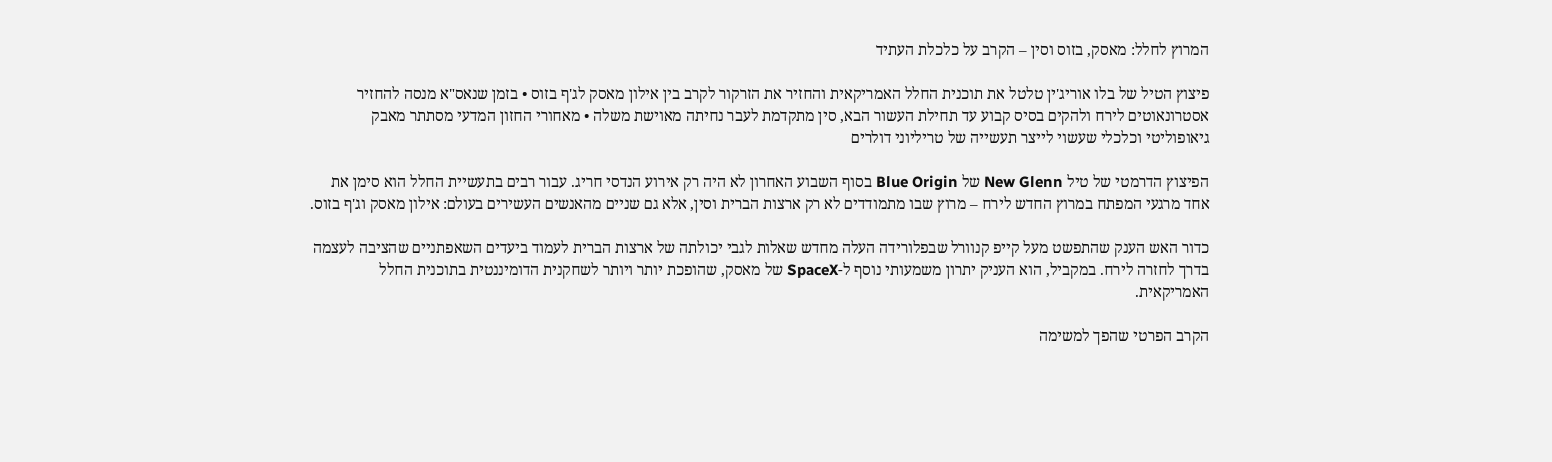המרוץ לחלל: מאסק, בזוס וסין – הקרב על כלכלת העתיד

פיצוץ הטיל של בלו אוריג'ין טלטל את תוכנית החלל האמריקאית והחזיר את הזרקור לקרב בין אילון מאסק לג'ף בזוס • בזמן שנאס"א מנסה להחזיר אסטרונאוטים לירח ולהקים בסיס קבוע עד תחילת העשור הבא, סין מתקדמת לעבר נחיתה מאוישת משלה • מאחורי החזון המדעי מסתתר מאבק גיאופוליטי וכלכלי שעשוי לייצר תעשייה של טריליוני דולרים

הפיצוץ הדרמטי של טיל New Glenn של Blue Origin בסוף השבוע האחרון לא היה רק אירוע הנדסי חריג. עבור רבים בתעשיית החלל הוא סימן את אחד מרגעי המפתח במרוץ החדש לירח – מרוץ שבו מתמודדים לא רק ארצות הברית וסין, אלא גם שניים מהאנשים העשירים בעולם: אילון מאסק וג'ף בזוס.

כדור האש הענק שהתפשט מעל קייפ קנוורל שבפלורידה העלה מחדש שאלות לגבי יכולתה של ארצות הברית לעמוד ביעדים השאפתניים שהציבה לעצמה בדרך לחזרה לירח. במקביל, הוא העניק יתרון משמעותי נוסף ל-SpaceX של מאסק, שהופכת יותר ויותר לשחקנית הדומיננטית בתוכנית החלל האמריקאית.

הקרב הפרטי שהפך למשימה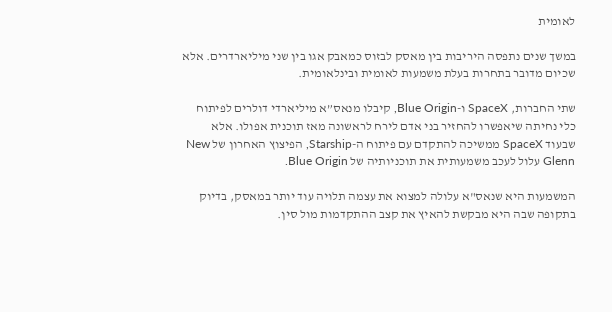לאומית

במשך שנים נתפסה היריבות בין מאסק לבזוס כמאבק אגו בין שני מיליארדרים. אלא שכיום מדובר בתחרות בעלת משמעות לאומית ובינלאומית.

שתי החברות, SpaceX ו-Blue Origin, קיבלו מנאס”א מיליארדי דולרים לפיתוח כלי נחיתה שיאפשרו להחזיר בני אדם לירח לראשונה מאז תוכנית אפולו. אלא שבעוד SpaceX ממשיכה להתקדם עם פיתוח ה-Starship, הפיצוץ האחרון של New Glenn עלול לעכב משמעותית את תוכניותיה של Blue Origin.

המשמעות היא שנאס"א עלולה למצוא את עצמה תלויה עוד יותר במאסק, בדיוק בתקופה שבה היא מבקשת להאיץ את קצב ההתקדמות מול סין.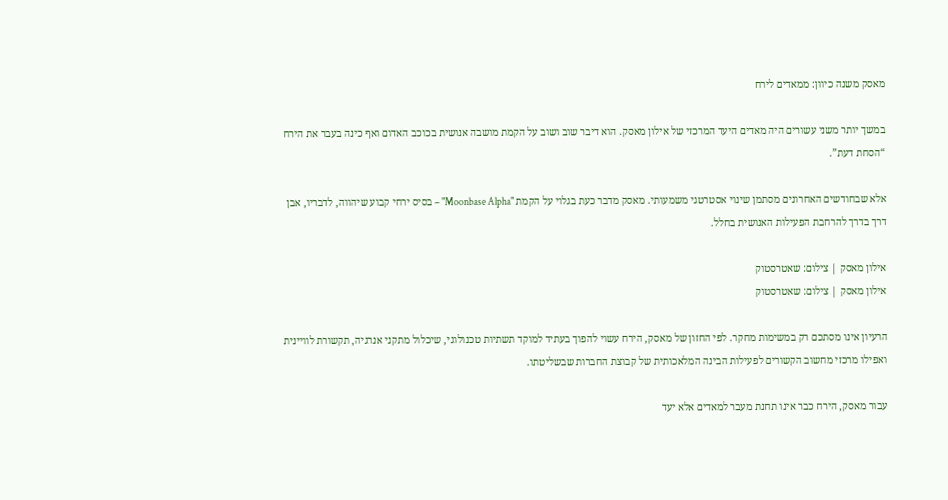מאסק משנה כיוון: ממאדים לירח

במשך יותר משני עשורים היה מאדים היעד המרכזי של אילון מאסק. הוא דיבר שוב ושוב על הקמת מושבה אנושית בכוכב האדום ואף כינה בעבר את הירח “הסחת דעת”.

אלא שבחודשים האחרונים מסתמן שינוי אסטרטגי משמעותי. מאסק מדבר כעת בגלוי על הקמת "Moonbase Alpha" – בסיס ירחי קבוע שיהווה, לדבריו, אבן דרך בדרך להרחבת הפעילות האנושית בחלל.

אילון מאסק | צילום: שאטרסטוק
אילון מאסק | צילום: שאטרסטוק

הרעיון אינו מסתכם רק במשימות מחקר. לפי החזון של מאסק, הירח עשוי להפוך בעתיד למוקד תשתיות טכנולוגי, שיכלול מתקני אנרגיה, תקשורת לוויינית ואפילו מרכזי מחשוב הקשורים לפעילות הבינה המלאכותית של קבוצת החברות שבשליטתו.

עבור מאסק, הירח כבר אינו תחנת מעבר למאדים אלא יעד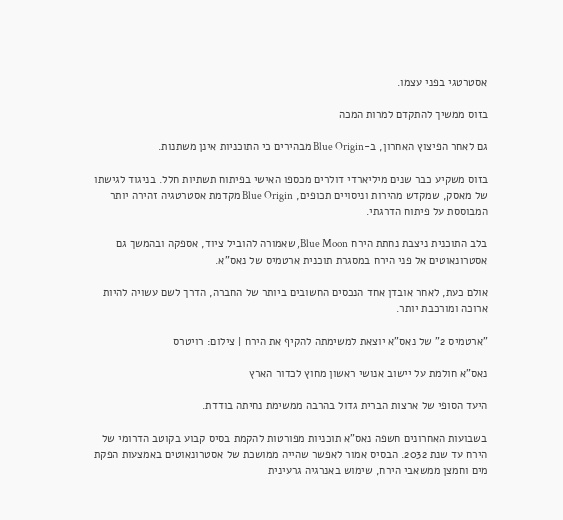אסטרטגי בפני עצמו.

בזוס ממשיך להתקדם למרות המכה

גם לאחר הפיצוץ האחרון, ב-Blue Origin מבהירים כי התוכניות אינן משתנות.

בזוס משקיע כבר שנים מיליארדי דולרים מכספו האישי בפיתוח תשתיות חלל. בניגוד לגישתו של מאסק, שמקדש מהירות וניסויים תכופים, Blue Origin מקדמת אסטרטגיה זהירה יותר המבוססת על פיתוח הדרגתי.

בלב התוכנית ניצבת נחתת הירח Blue Moon, שאמורה להוביל ציוד, אספקה ובהמשך גם אסטרונאוטים אל פני הירח במסגרת תוכנית ארטמיס של נאס"א.

אולם כעת, לאחר אובדן אחד הנכסים החשובים ביותר של החברה, הדרך לשם עשויה להיות ארוכה ומורכבת יותר.

"ארטמיס 2" של נאס"א יוצאת למשימתה להקיף את הירח | צילום: רויטרס

נאס"א חולמת על יישוב אנושי ראשון מחוץ לכדור הארץ

היעד הסופי של ארצות הברית גדול בהרבה ממשימת נחיתה בודדת.

בשבועות האחרונים חשפה נאס"א תוכניות מפורטות להקמת בסיס קבוע בקוטב הדרומי של הירח עד שנת 2032. הבסיס אמור לאפשר שהייה ממושכת של אסטרונאוטים באמצעות הפקת מים וחמצן ממשאבי הירח, שימוש באנרגיה גרעינית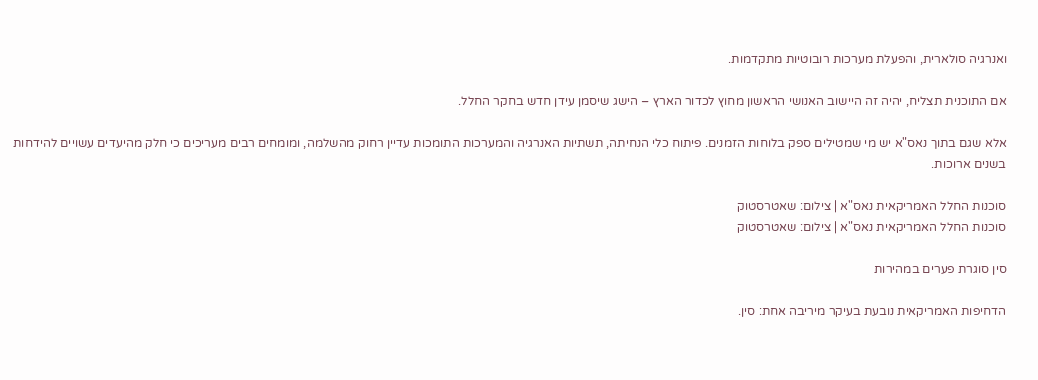ואנרגיה סולארית, והפעלת מערכות רובוטיות מתקדמות.

אם התוכנית תצליח, יהיה זה היישוב האנושי הראשון מחוץ לכדור הארץ – הישג שיסמן עידן חדש בחקר החלל.

אלא שגם בתוך נאס"א יש מי שמטילים ספק בלוחות הזמנים. פיתוח כלי הנחיתה, תשתיות האנרגיה והמערכות התומכות עדיין רחוק מהשלמה, ומומחים רבים מעריכים כי חלק מהיעדים עשויים להידחות בשנים ארוכות.

סוכנות החלל האמריקאית נאס"א | צילום: שאטרסטוק
סוכנות החלל האמריקאית נאס"א | צילום: שאטרסטוק

סין סוגרת פערים במהירות

הדחיפות האמריקאית נובעת בעיקר מיריבה אחת: סין.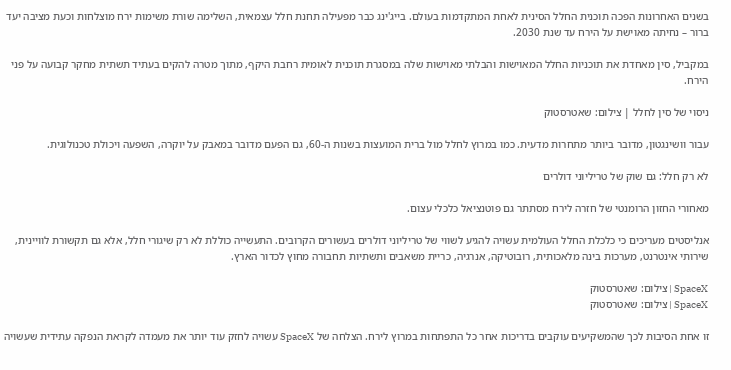בשנים האחרונות הפכה תוכנית החלל הסינית לאחת המתקדמות בעולם. בייג'ינג כבר מפעילה תחנת חלל עצמאית, השלימה שורת משימות ירח מוצלחות וכעת מציבה יעד ברור – נחיתה מאוישת על הירח עד שנת 2030.

במקביל, סין מאחדת את תוכניות החלל המאוישות והבלתי מאוישות שלה במסגרת תוכנית לאומית רחבת היקף, מתוך מטרה להקים בעתיד תשתית מחקר קבועה על פני הירח.

ניסוי של סין לחלל | צילום: שאטרסטוק

עבור וושינגטון, מדובר ביותר מתחרות מדעית. כמו במרוץ לחלל מול ברית המועצות בשנות ה-60, גם הפעם מדובר במאבק על יוקרה, השפעה ויכולת טכנולוגית.

לא רק חלל: גם שוק של טריליוני דולרים

מאחורי החזון הרומנטי של חזרה לירח מסתתר גם פוטנציאל כלכלי עצום.

אנליסטים מעריכים כי כלכלת החלל העולמית עשויה להגיע לשווי של טריליוני דולרים בעשורים הקרובים. התעשייה כוללת לא רק שיגורי חלל, אלא גם תקשורת לוויינית, שירותי אינטרנט, מערכות בינה מלאכותית, רובוטיקה, אנרגיה, כריית משאבים ותשתיות תחבורה מחוץ לכדור הארץ.

SpaceX | צילום: שאטרסטוק
SpaceX | צילום: שאטרסטוק

זו אחת הסיבות לכך שהמשקיעים עוקבים בדריכות אחר כל התפתחות במרוץ לירח. הצלחה של SpaceX עשויה לחזק עוד יותר את מעמדה לקראת הנפקה עתידית שעשויה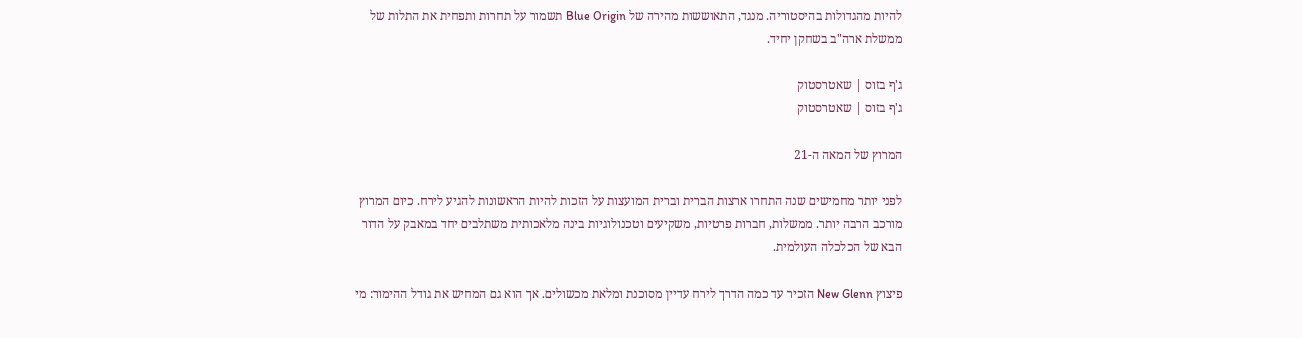להיות מהגדולות בהיסטוריה. מנגד, התאוששות מהירה של Blue Origin תשמור על תחרות ותפחית את התלות של ממשלת ארה"ב בשחקן יחיד.

ג'ף בזוס | שאטרסטוק
ג'ף בזוס | שאטרסטוק

המרוץ של המאה ה-21

לפני יותר מחמישים שנה התחרו ארצות הברית וברית המועצות על הזכות להיות הראשונות להגיע לירח. כיום המרוץ מורכב הרבה יותר. ממשלות, חברות פרטיות, משקיעים וטכנולוגיות בינה מלאכותית משתלבים יחד במאבק על הדור הבא של הכלכלה העולמית.

פיצוץ New Glenn הזכיר עד כמה הדרך לירח עדיין מסוכנת ומלאת מכשולים. אך הוא גם המחיש את גודל ההימור: מי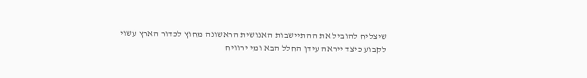שיצליח להוביל את ההתיישבות האנושית הראשונה מחוץ לכדור הארץ עשוי לקבוע כיצד ייראה עידן החלל הבא ומי ירוויח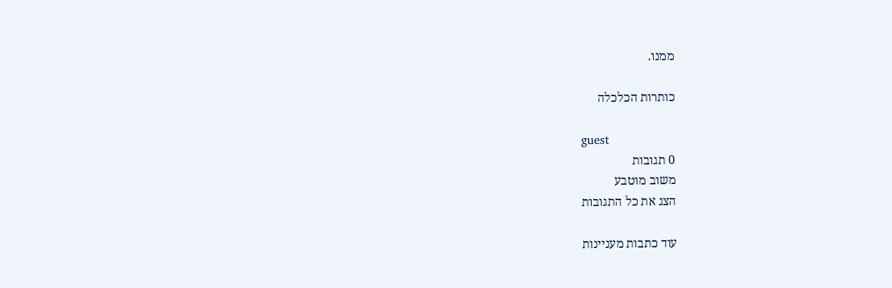ממנו.

כותרות הכלכלה

guest
0 תגובות
משוב מוטבע
הצג את כל התגובות

עוד כתבות מעניינות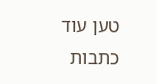טען עוד כתבות